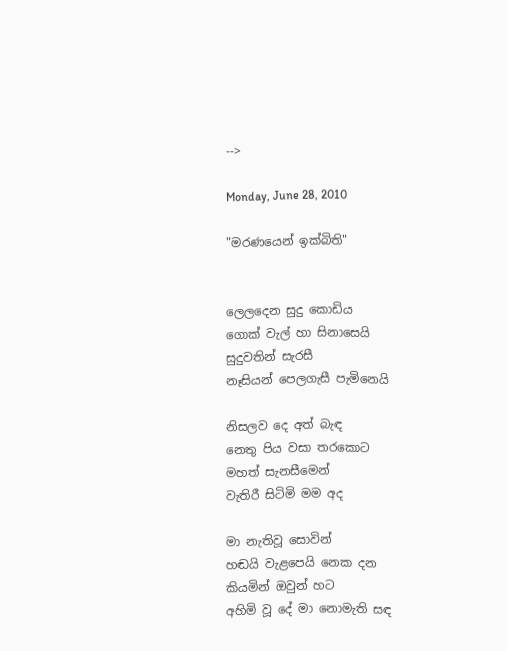-->

Monday, June 28, 2010

"මරණයෙන් ඉක්බිති"


ලෙලදෙන සුදු කොඩිය
ගොක් වැල් හා සිනාසෙයි
සුදුවතින් සැරසී
නෑසියන් පෙලගැසී පැමිනෙයි

නිසලව දෙ අත් බැඳ
නෙතු පිය වසා තරකොට
මහත් සැනසීමෙන්
වැතිරී සිටිමි මම අද

මා නැතිවූ සොවින්
හඬයි වැළපෙයි නෙක දන
කියමින් ඔවුන් හට
අහිමි වූ දේ මා නොමැති සඳ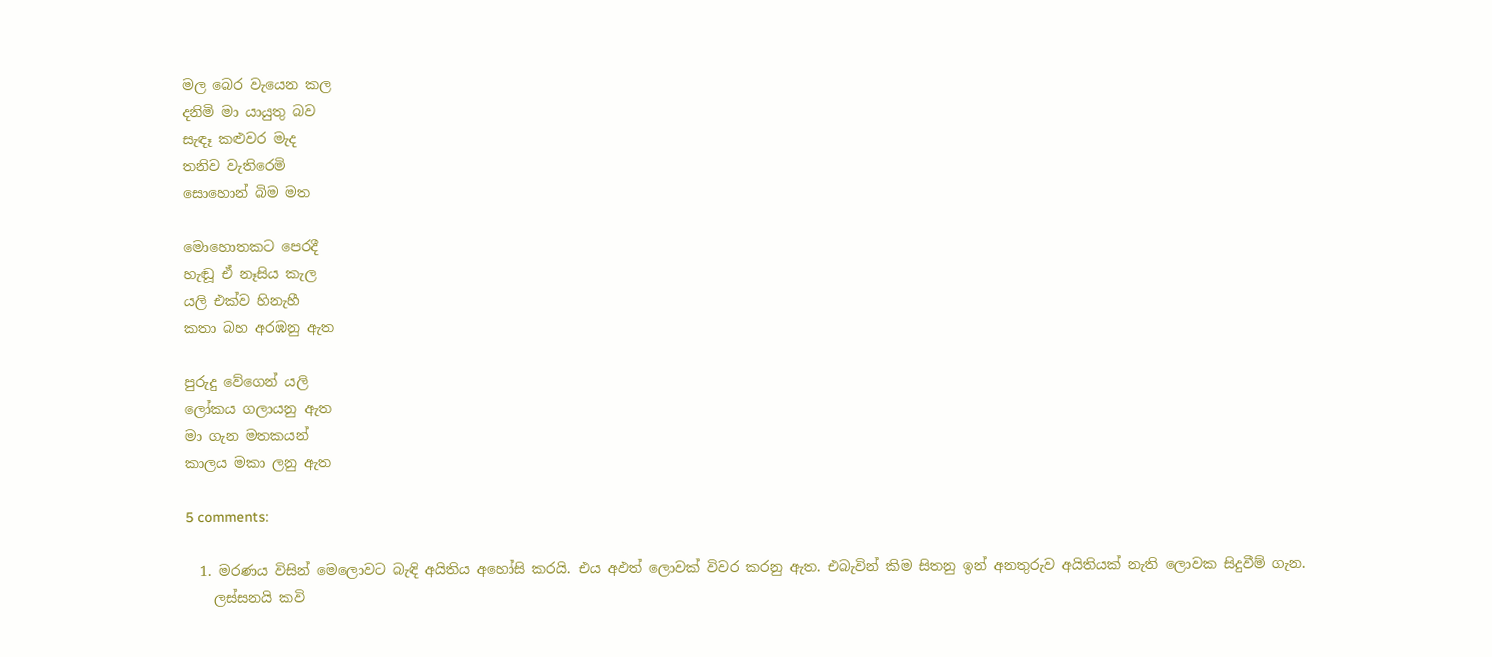මල බෙර වැයෙන කල
දනිමි මා යායුතු බව
සැඳෑ කළුවර මැද
තනිව වැතිරෙමි
සොහොන් බිම මත

මොහොතකට පෙරදී
හැඬූ ඒ නෑසිය කැල
යලි එක්ව හිනැහී
කතා බහ අරඹනු ඇත

පුරුදු වේගෙන් යලි
ලෝකය ගලායනු ඇත
මා ගැන මතකයන්
කාලය මකා ලනු ඇත

5 comments:

  1. මරණය විසින් මෙලොවට බැඳි අයිතිය අහෝසි කරයි. එය අඵත් ලොවක් විවර කරනු ඇත. එබැවින් කිම සිතනු ඉන් අනතුරුව අයිතියක් නැති ලොවක සිදුවීම් ගැන.
    ලස්සනයි කවි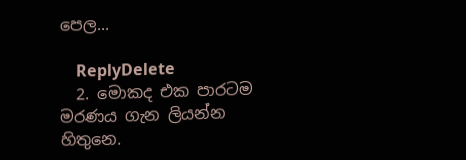පෙල...

    ReplyDelete
  2. මොකද එක පාරටම මරණය ගැන ලියන්න හිතුනෙ.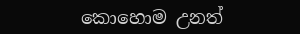කොහොම උනත්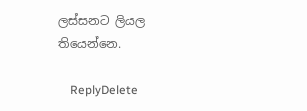ලස්සනට ලියල තියෙන්නෙ.

    ReplyDelete